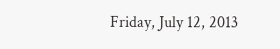Friday, July 12, 2013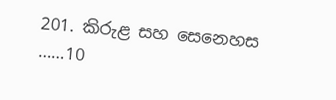201. කිරුළ සහ සෙනෙහස ……10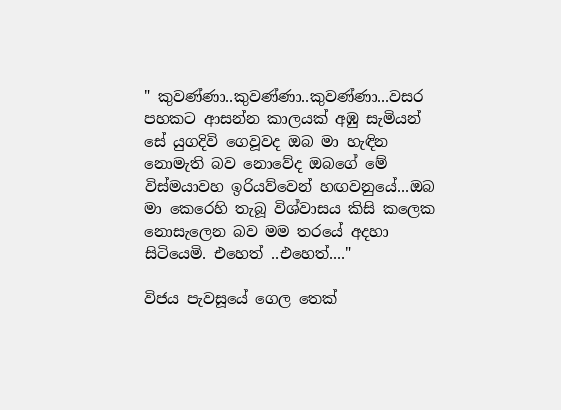" කුවණ්ණා..කුවණ්ණා..කුවණ්ණා...වසර පහකට ආසන්න කාලයක් අඹු සැමියන් සේ යුගදිවි ගෙවූවද ඔබ මා හැඳින නොමැති බව නොවේද ඔබගේ මේ විස්මයාවහ ඉරියව්වෙන් හඟවනුයේ...ඔබ මා කෙරෙහි තැබූ විශ්වාසය කිසි කලෙක නොසැලෙන බව මම තරයේ අදහා සිටියෙමි. එහෙත් ..එහෙත්...."

විජය පැවසූයේ ගෙල තෙක්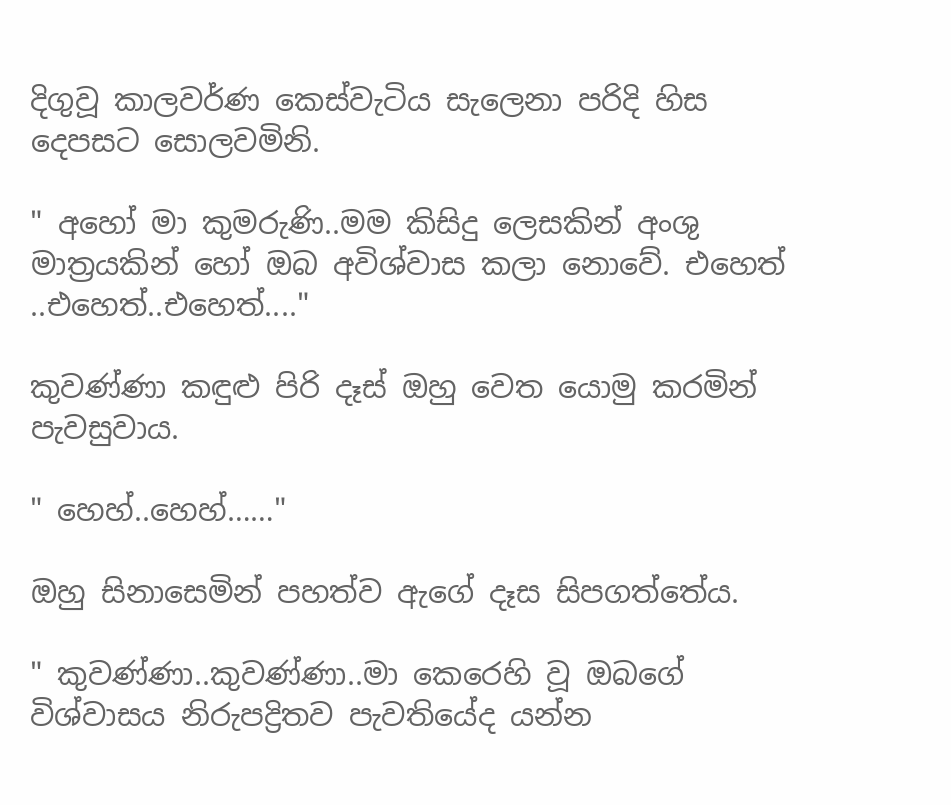දිගුවූ කාලවර්ණ කෙස්වැටිය සැලෙනා පරිදි හිස දෙපසට සොලවමිනි.

" අහෝ මා කුමරුණි..මම කිසිදු ලෙසකින් අංශු මාත්‍රයකින් හෝ ඔබ අවිශ්වාස කලා නොවේ. එහෙත් ..එහෙත්..එහෙත්...."

කුවණ්ණා කඳුළු පිරි දෑස් ඔහු වෙත යොමු කරමින් පැවසුවාය.

" හෙහ්..හෙහ්……"

ඔහු සිනාසෙමින් පහත්ව ඇගේ දෑස සිපගත්තේය.

" කුවණ්ණා..කුවණ්ණා..මා කෙරෙහි වූ ඔබගේ විශ්වාසය නිරුපද්‍රිතව පැවතියේද යන්න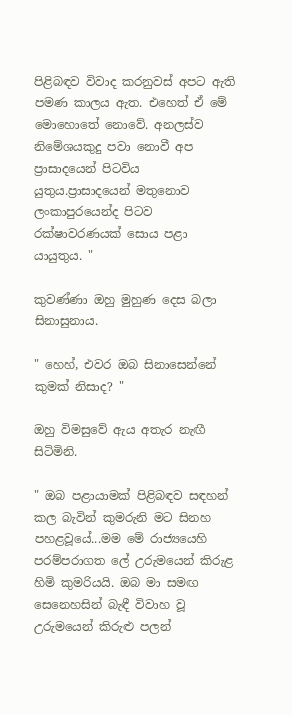පිළිබඳව විවාද කරනුවස් අපට ඇති පමණ කාලය ඇත. එහෙත් ඒ මේ මොහොතේ නොවේ. අනලස්ව නිමේශයකුදු පවා නොවී අප ප්‍රාසාදයෙන් පිටවිය යුතුය.ප්‍රාසාදයෙන් මතුනොව ලංකාපුරයෙන්ද පිටව රක්ෂාවරණයක් සොය පළා යායුතුය. "

කුවණ්ණා ඔහු මුහුණ දෙස බලා සිනාසුනාය.

" හෙහ්, එවර ඔබ සිනාසෙන්නේ කුමක් නිසාද? "

ඔහු විමසුවේ ඇය අතැර නැඟී සිටිමිනි.

" ඔබ පළායාමක් පිළිබඳව සඳහන් කල බැවින් කුමරුනි මට සිනහ පහළවූයේ...මම මේ රාජ්‍යයෙහි පරම්පරාගත ලේ උරුමයෙන් කිරුළ හිමි කුමරියයි. ඔබ මා සමඟ සෙනෙහසින් බැඳී විවාහ වූ උරුමයෙන් කිරුළු පලන්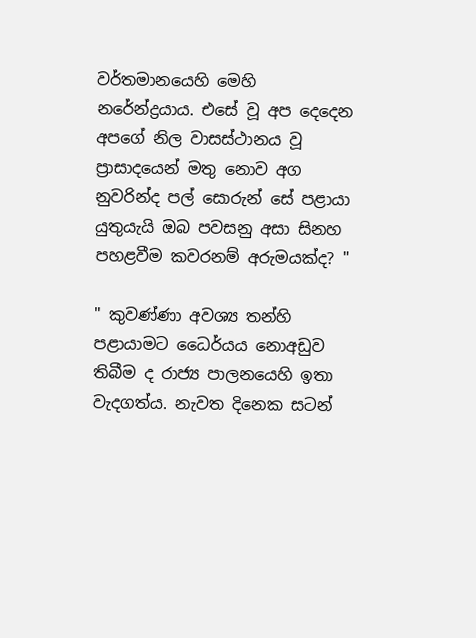වර්තමානයෙහි මෙහි නරේන්ද්‍රයාය. එසේ වූ අප දෙදෙන අපගේ නිල වාසස්ථානය වූ ප්‍රාසාදයෙන් මතු නොව අග නුවරින්ද පල් සොරුන් සේ පළායා යුතුයැයි ඔබ පවසනු අසා සිනහ පහළවීම කවරනම් අරුමයක්ද? "

" කුවණ්ණා අවශ්‍ය තන්හි පළායාමට ධෛර්යය නොඅඩුව තිබීම ද රාජ්‍ය පාලනයෙහි ඉතා වැදගත්ය. නැවත දිනෙක සටන්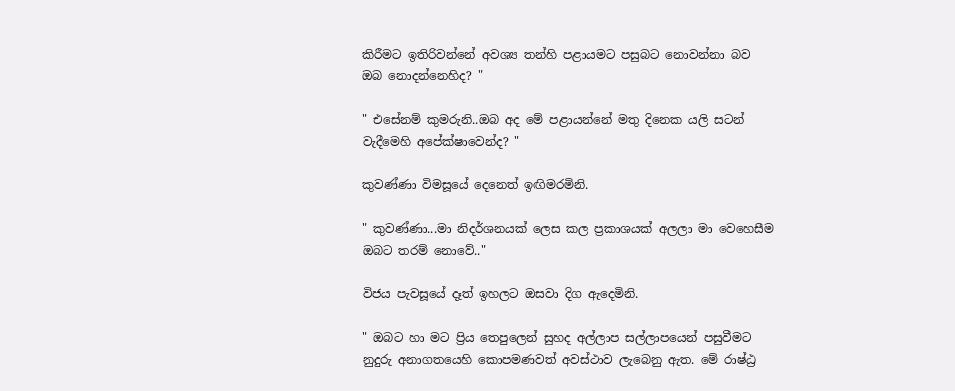කිරීමට ඉතිරිවන්නේ අවශ්‍ය තන්හි පළායමට පසුබට නොවන්නා බව ඔබ නොදන්නෙහිද? "

" එසේනම් කුමරුනි..ඔබ අද මේ පළායන්නේ මතු දිනෙක යලි සටන් වැදීමෙහි අපේක්ෂාවෙන්ද? "

කුවණ්ණා විමසූයේ දෙනෙත් ඉඟිමරමිනි.

" කුවණ්ණා...මා නිදර්ශනයක් ලෙස කල ප්‍රකාශයක් අලලා මා වෙහෙසීම ඔබට තරම් නොවේ.."

විජය පැවසූයේ දෑත් ඉහලට ඔසවා දිග ඇදෙමිනි.

" ඔබට හා මට ප්‍රිය තෙපුලෙන් සුහද අල්ලාප සල්ලාපයෙන් පසුවීමට නුදුරු අනාගතයෙහි කොපමණවත් අවස්ථාව ලැබෙනු ඇත. මේ රාෂ්ඨ්‍ර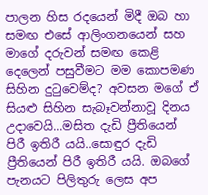පාලන හිස රදයෙන් මිදී ඔබ හා සමඟ එසේ ආලිංගනයෙන් සහ මාගේ දරුවන් සමඟ කෙළි දෙලෙන් පසුවීමට මම කොපමණ සිහින දුටුවෙම්ද? අවසන මගේ ඒ සියළු සිහින සැබෑවන්නාවූ දිනය උදාවෙයි...මසිත දැඩි ප්‍රීතියෙන් පිරී ඉතිරී යයි..සොඳුර දැඩි ප්‍රීතියෙන් පිරී ඉතිරී යයි. ඔබගේ පැනයට පිලිතුරු ලෙස අප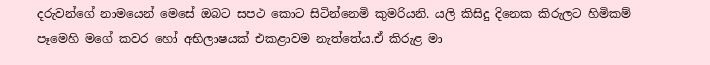දරුවන්ගේ නාමයෙන් මෙසේ ඔබට සපථ කොට සිටින්නෙමි කුමරියනි. යලි කිසිදු දිනෙක කිරුලට හිමිකම් පෑමෙහි මගේ කවර හෝ අභිලාෂයක් එකළාවම නැත්තේය.ඒ කිරුළ මා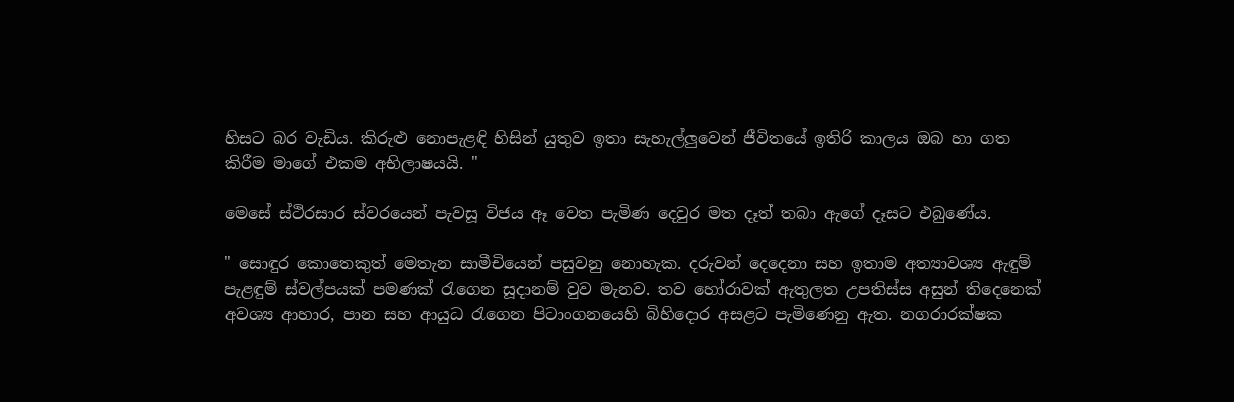හිසට බර වැඩිය. කිරුළු නොපැළඳි හිසින් යුතුව ඉතා සැහැල්ලුවෙන් ජීවිතයේ ඉතිරි කාලය ඔබ හා ගත කිරීම මාගේ එකම අභිලාෂයයි. "

මෙසේ ස්ථිරසාර ස්වරයෙන් පැවසූ විජය ඈ වෙත පැමිණ දෙවුර මත දෑත් තබා ඇගේ දෑසට එබුණේය.

" සොඳුර කොතෙකුත් මෙතැන සාමීචියෙන් පසුවනු නොහැක. දරුවන් දෙදෙනා සහ ඉතාම අත්‍යාවශ්‍ය ඇඳුම් පැළඳුම් ස්වල්පයක් පමණක් රැගෙන සූදානම් වුව මැනව. තව හෝරාවක් ඇතුලත උපතිස්ස අසුන් තිදෙනෙක් අවශ්‍ය ආහාර, පාන සහ ආයුධ රැගෙන පිටාංගනයෙහි බිහිදොර අසළට පැමිණෙනු ඇත. නගරාරක්ෂක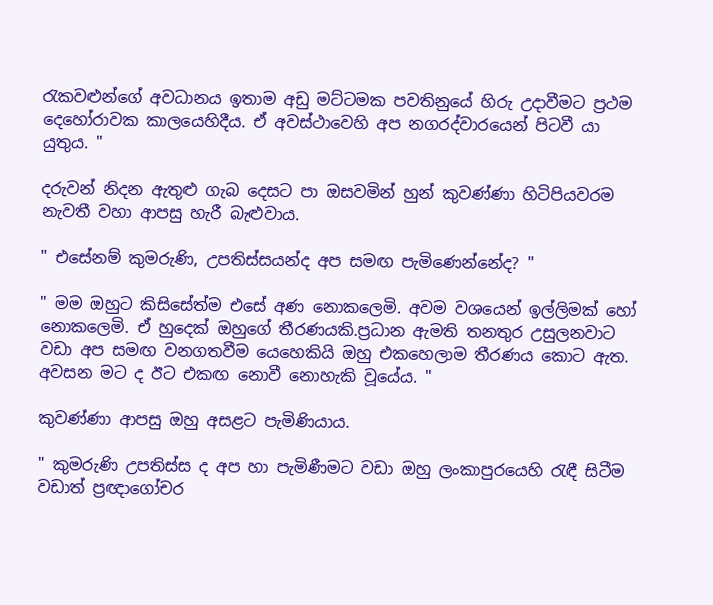රැකවළුන්ගේ අවධානය ඉතාම අඩු මට්ටමක පවතිනුයේ හිරු උදාවීමට ප්‍රථම දෙහෝරාවක කාලයෙහිදීය. ඒ අවස්ථාවෙහි අප නගරද්වාරයෙන් පිටවී යා යුතුය. "

දරුවන් නිදන ඇතුළු ගැබ දෙසට පා ඔසවමින් හුන් කුවණ්ණා හිටිපියවරම නැවතී වහා ආපසු හැරී බැළුවාය.

" එසේනම් කුමරුණි, උපතිස්සයන්ද අප සමඟ පැමිණෙන්නේද? "

" මම ඔහුට කිසිසේත්ම එසේ අණ නොකලෙමි. අවම වශයෙන් ඉල්ලිමක් හෝ නොකලෙමි. ඒ හුදෙක් ඔහුගේ තීරණයකි.ප්‍රධාන ඇමති තනතුර උසුලනවාට වඩා අප සමඟ වනගතවීම යෙහෙකියි ඔහු එකහෙලාම තීරණය කොට ඇත. අවසන මට ද ඊට එකඟ නොවී නොහැකි වූයේය. "

කුවණ්ණා ආපසු ඔහු අසළට පැමිණියාය.

" කුමරුණි උපතිස්ස ද අප හා පැමිණීමට වඩා ඔහු ලංකාපුරයෙහි රැඳී සිටීම වඩාත් ප්‍රඥාගෝචර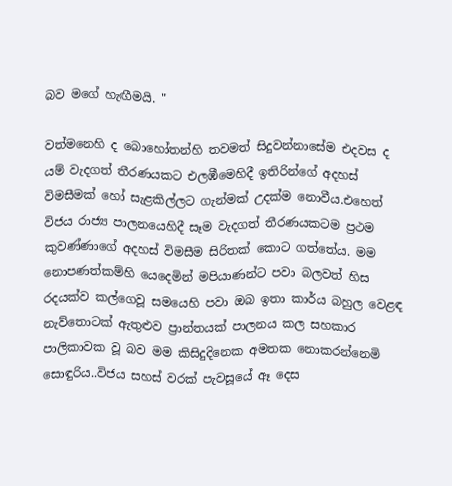බව මගේ හැඟීමයි. "

වත්මනෙහි ද බොහෝතන්හි තවමත් සිදුවන්නාසේම එදවස ද යම් වැදගත් තීරණයකට එලඹීමෙහිදී ඉතිරින්ගේ අදහස් විමසීමක් හෝ සැළකිල්ලට ගැන්මක් උදක්ම නොවීය.එහෙත් විජය රාජ්‍ය පාලනයෙහිදී සෑම වැදගත් තීරණයකටම ප්‍රථම කුවණ්ණාගේ අදහස් විමසීම සිරිතක් කොට ගත්තේය. මම නොපණත්කම්හි යෙදෙමින් මපියාණන්ට පවා බලවත් හිස රදයක්ව කල්ගෙවූ සමයෙහි පවා ඔබ ඉතා කාර්ය බහුල වෙළඳ නැව්තොටක් ඇතුළුව ප්‍රාන්තයක් පාලනය කල සහකාර පාලිකාවක වූ බව මම කිසිදුදිනෙක අමතක නොකරන්නෙමි සොඳුරිය..විජය සහස් වරක් පැවසූයේ ඈ දෙස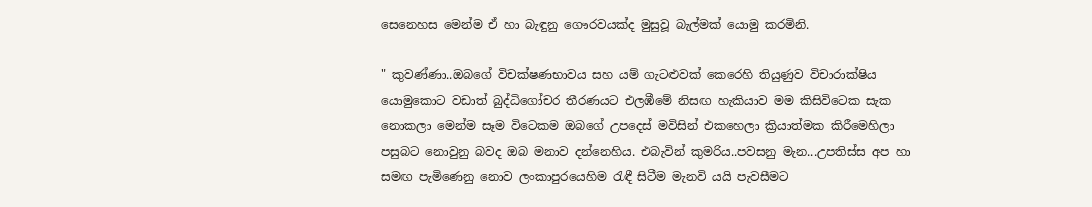සෙනෙහස මෙන්ම ඒ හා බැඳුනු ගෞරවයක්ද මුසුවූ බැල්මක් යොමු කරමිනි.

" කුවණ්ණා..ඔබගේ විචක්ෂණභාවය සහ යම් ගැටළුවක් කෙරෙහි තියුණුව විචාරාක්ෂිය යොමුකොට වඩාත් බුද්ධිගෝචර තීරණයට එලඹීමේ නිසඟ හැකියාව මම කිසිවිටෙක සැක නොකලා මෙන්ම සෑම විටෙකම ඔබගේ උපදෙස් මවිසින් එකහෙලා ක්‍රියාත්මක කිරීමෙහිලා පසුබට නොවුනු බවද ඔබ මනාව දන්නෙහිය. එබැවින් කුමරිය..පවසනු මැන...උපතිස්ස අප හා සමඟ පැමිණෙනු නොව ලංකාපුරයෙහිම රැඳී සිටීම මැනවි යයි පැවසීමට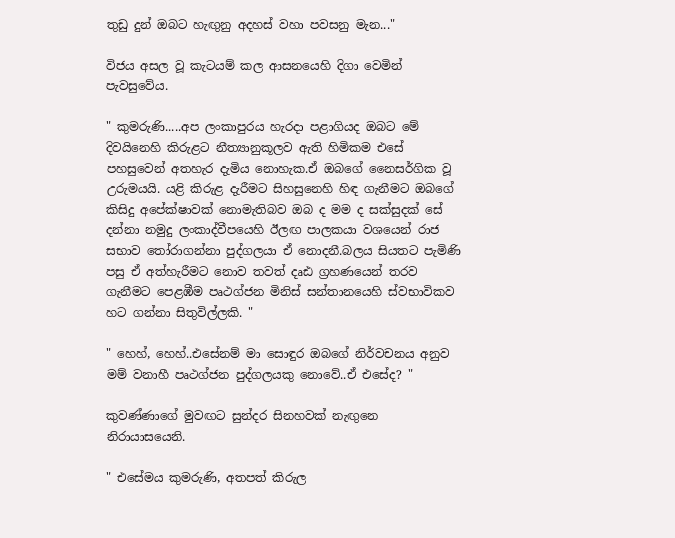තුඩු දුන් ඔබට හැඟුනු අදහස් වහා පවසනු මැන..."

විජය අසල වූ කැටයම් කල ආසනයෙහි දිගා වෙමින් පැවසුවේය.

" කුමරුණි.....අප ලංකාපුරය හැරදා පළාගියද ඔබට මේ දිවයිනෙහි කිරුළට නීත්‍යානුකූලව ඇති හිමිකම එසේ පහසුවෙන් අතහැර දැමිය නොහැක.ඒ ඔබගේ නෛසර්ගික වූ උරුමයයි. යළි කිරුළ දැරීමට සිහසුනෙහි හිඳ ගැනීමට ඔබගේ කිසිදු අපේක්ෂාවක් නොමැතිබව ඔබ ද මම ද සක්සුදක් සේ දන්නා නමුදු ලංකාද්වීපයෙහි ඊලඟ පාලකයා වශයෙන් රාජ සභාව තෝරාගන්නා පුද්ගලයා ඒ නොදනී.බලය සියතට පැමිණි පසු ඒ අත්හැරීමට නොව තවත් දෘඪ ග්‍රහණයෙන් තරව ගැනීමට පෙළඹීම පෘථග්ජන මිනිස් සන්තානයෙහි ස්වභාවිකව හට ගන්නා සිතුවිල්ලකි. "

" හෙහ්, හෙහ්..එසේනම් මා සොඳුර ඔබගේ නිර්වචනය අනුව මම් වනාහී පෘථග්ජන පුද්ගලයකු නොවේ..ඒ එසේද? "

කුවණ්ණාගේ මුවඟට සුන්දර සිනහවක් නැඟුනෙ නිරායාසයෙනි.

" එසේමය කුමරුණි, අතපත් කිරුල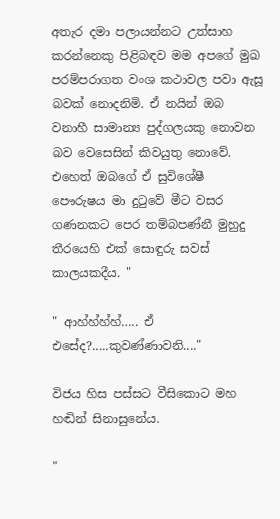අතැර දමා පලායන්නට උත්සාහ කරන්නෙකු පිළිබඳව මම අපගේ මුඛ පරම්පරාගත වංශ කථාවල පවා ඇසූ බවක් නොදනිමි. ඒ නයින් ඔබ වනාහී සාමාන්‍ය පුද්ගලයකු නොවන බව වෙසෙසින් කිවයුතු නොවේ. එහෙත් ඔබගේ ඒ සුවිශේෂී පෞරුෂය මා දුටුවේ මීට වසර ගණනකට පෙර තම්බපණ්නී මුහුදු තීරයෙහි එක් සොඳුරු සවස් කාලයකදීය. "

" ආහ්හ්හ්හ්….. ඒ එසේද?.....කුවණ්ණාවනි...."

විජය හිස පස්සට වීසිකොට මහ හඬින් සිනාසුනේය.

"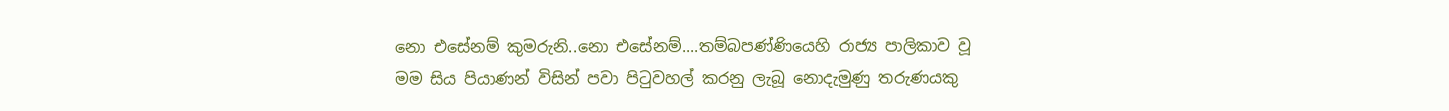නො එසේනම් කුමරුනි..නො එසේනම්....තම්බපණ්ණියෙහි රාජ්‍ය පාලිකාව වූ මම සිය පියාණන් විසින් පවා පිටුවහල් කරනු ලැබූ නොදැමුණු තරුණයකු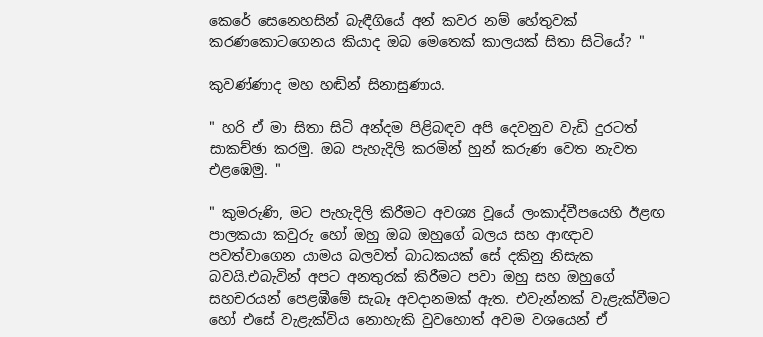කෙරේ සෙනෙහසින් බැඳීගියේ අන් කවර නම් හේතුවක් කරණකොටගෙනය කියාද ඔබ මෙතෙක් කාලයක් සිතා සිටියේ? "

කුවණ්ණාද මහ හඬින් සිනාසුණාය.

" හරි ඒ මා සිතා සිටි අන්දම පිළිබඳව අපි දෙවනුව වැඩි දුරටත් සාකච්ඡා කරමු. ඔබ පැහැදිලි කරමින් හුන් කරුණ වෙත නැවත එළඹෙමු. "

" කුමරුණි, මට පැහැදිලි කිරීමට අවශ්‍ය වූයේ ලංකාද්වීපයෙහි ඊළඟ පාලකයා කවුරු හෝ ඔහු ඔබ ඔහුගේ බලය සහ ආඥාව පවත්වාගෙන යාමය බලවත් බාධකයක් සේ දකිනු නිසැක බවයි.එබැවින් අපට අනතුරක් කිරීමට පවා ඔහු සහ ඔහුගේ සහචරයන් පෙළඹීමේ සැබෑ අවදානමක් ඇත. එවැන්නක් වැළැක්වීමට හෝ එසේ වැළැක්විය නොහැකි වුවහොත් අවම වශයෙන් ඒ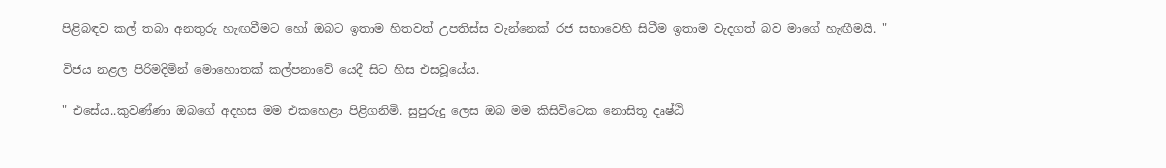පිළිබඳව කල් තබා අනතුරු හැඟවීමට හෝ ඔබට ඉතාම හිතවත් උපතිස්ස වැන්නෙක් රජ සභාවෙහි සිටීම ඉතාම වැදගත් බව මාගේ හැඟීමයි. "

විජය නළල පිරිමදිමින් මොහොතක් කල්පනාවේ යෙදී සිට හිස එසවූයේය.

" එසේය..කුවණ්ණා ඔබගේ අදහස මම එකහෙළා පිළිගනිමි. සුපුරුදු ලෙස ඔබ මම කිසිවිටෙක නොසිතූ දෘෂ්ඨි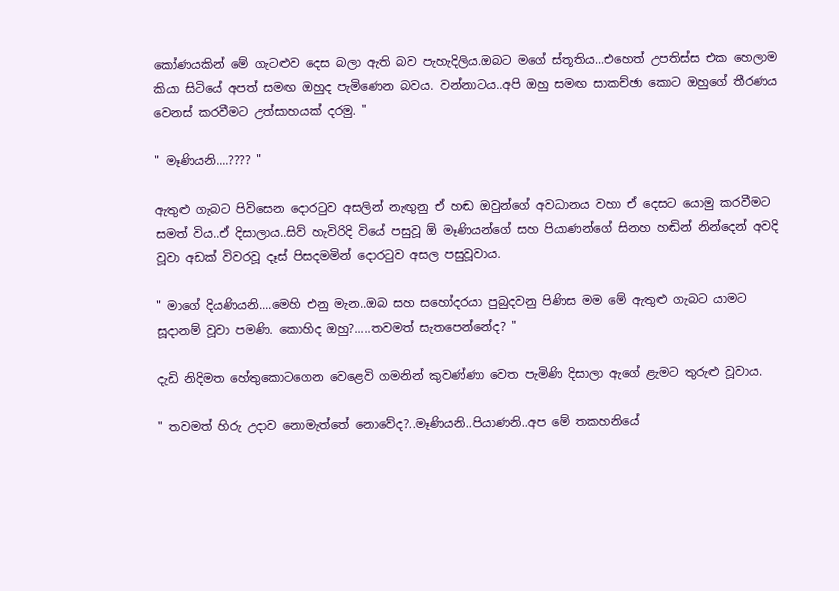කෝණයකින් මේ ගැටළුව දෙස බලා ඇති බව පැහැදිලිය.ඔබට මගේ ස්තූතිය...එහෙත් උපතිස්ස එක හෙලාම කියා සිටියේ අපත් සමඟ ඔහුද පැමිණෙන බවය. වන්නාටය..අපි ඔහු සමඟ සාකච්ඡා කොට ඔහුගේ තීරණය වෙනස් කරවීමට උත්සාහයක් දරමු. "

" මෑණියනි....???? "

ඇතුළු ගැබට පිවිසෙන දොරටුව අසලින් නැඟුනු ඒ හඬ ඔවුන්ගේ අවධානය වහා ඒ දෙසට යොමු කරවීමට සමත් විය..ඒ දිසාලාය..සිව් හැවිරිදි වියේ පසුවූ ඕ මෑණියන්ගේ සහ පියාණන්ගේ සිනහ හඬින් නින්දෙන් අවදි වූවා අඩක් විවරවූ දෑස් පිසදමමින් දොරටුව අසල පසුවූවාය.

" මාගේ දියණියනි....මෙහි එනු මැන..ඔබ සහ සහෝදරයා පුබුදවනු පිණිස මම මේ ඇතුළු ගැබට යාමට සූදානම් වූවා පමණි. කොහිද ඔහු?.....තවමත් සැතපෙන්නේද? "

දැඩි නිදිමත හේතුකොටගෙන වෙළෙවි ගමනින් කුවණ්ණා වෙත පැමිණි දිසාලා ඇගේ ළැමට තුරුළු වූවාය.

" තවමත් හිරු උදාව නොමැත්තේ නොවේද?..මෑණියනි..පියාණනි..අප මේ තකහනියේ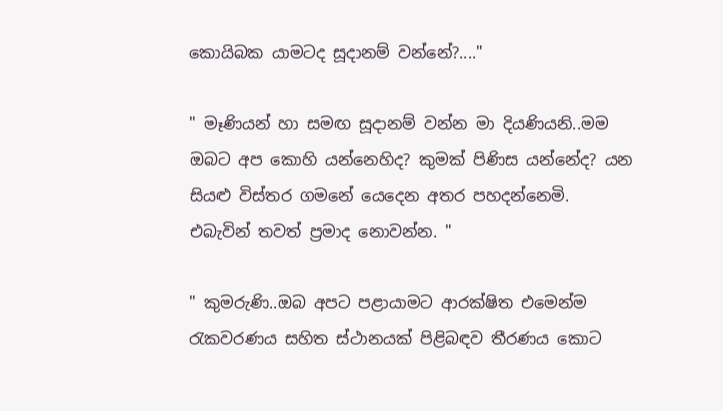කොයිබක යාමටද සූදානම් වන්නේ?...."

" මෑණියන් හා සමඟ සූදානම් වන්න මා දියණියනි..මම ඔබට අප කොහි යන්නෙහිද? කුමක් පිණිස යන්නේද? යන සියළු විස්තර ගමනේ යෙදෙන අතර පහදන්නෙමි. එබැවින් තවත් ප්‍රමාද නොවන්න. "

" කුමරුණි..ඔබ අපට පළායාමට ආරක්ෂිත එමෙන්ම රැකවරණය සහිත ස්ථානයක් පිළිබඳව තීරණය කොට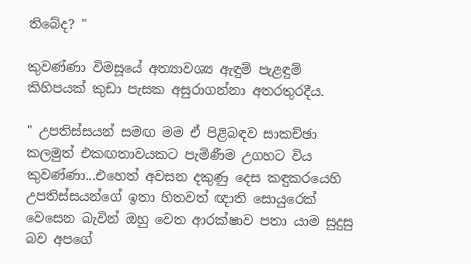තිබේද? "

කුවණ්ණා විමසූයේ අත්‍යාවශ්‍ය ඇඳුම් පැළඳුම් කිහිපයක් කුඩා පැසක අසුරාගන්නා අතරතුරදීය.

" උපතිස්සයන් සමඟ මම ඒ පිළිබඳව සාකච්ඡා කලමුත් එකඟතාවයකට පැමිණීම උගහට විය කුවණ්ණා...එහෙත් අවසන දකුණු දෙස කඳුකරයෙහි උපතිස්සයන්ගේ ඉතා හිතවත් ඥාති සොයුරෙක් වෙසෙන බැවින් ඔහු වෙත ආරක්ෂාව පතා යාම සුදුසු බව අපගේ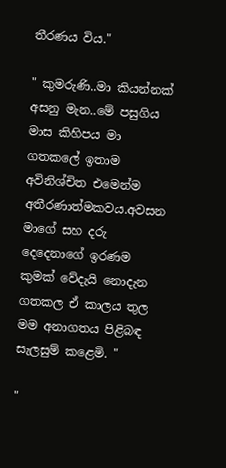තීරණය විය."

" කුමරුණි..මා කියන්නක් අසනු මැන..මේ පසුගිය මාස කිහිපය මා ගතකලේ ඉතාම අවිනිශ්චිත එමෙන්ම අතීරණාත්මකවය.අවසන මාගේ සහ දරු දෙදෙනාගේ ඉරණම කුමක් වේදැයි නොදැන ගතකල ඒ කාලය තුල මම අනාගතය පිළිබඳ සැලසුම් කළෙමි. "

"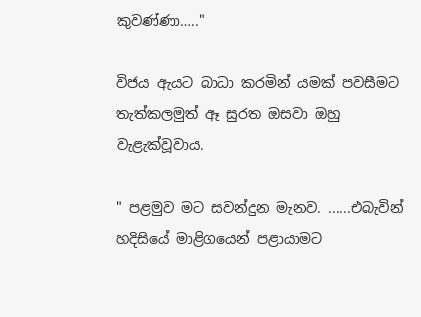කුවණ්ණා….."

විජය ඇයට බාධා කරමින් යමක් පවසීමට තැත්කලමුත් ඈ සුරත ඔසවා ඔහු වැළැක්වූවාය.

" පළමුව මට සවන්දුන මැනව. ......එබැවින් හදිසියේ මාළිගයෙන් පළායාමට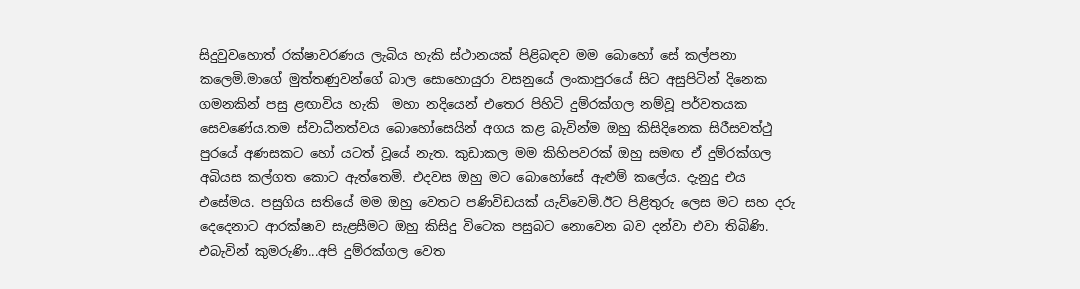සිදුවුවහොත් රක්ෂාවරණය ලැබිය හැකි ස්ථානයක් පිළිබඳව මම බොහෝ සේ කල්පනා කලෙමි.මාගේ මුත්තණුවන්ගේ බාල සොහොයුරා වසනුයේ ලංකාපුරයේ සිට අසුපිටින් දිනෙක ගමනකින් පසු ළඟාවිය හැකි  මහා නදියෙන් එතෙර පිහිටි දුම්රක්ගල නම්වූ පර්වතයක සෙවණේය.තම ස්වාධීනත්වය බොහෝසෙයින් අගය කළ බැවින්ම ඔහු කිසිදිනෙක සිරීසවත්ථු පුරයේ අණසකට හෝ යටත් වූයේ නැත. කුඩාකල මම කිහිපවරක් ඔහු සමඟ ඒ දුම්රක්ගල අබියස කල්ගත කොට ඇත්තෙමි. එදවස ඔහු මට බොහෝසේ ඇළුම් කලේය. දැනුදු එය එසේමය. පසුගිය සතියේ මම ඔහු වෙතට පණිවිඩයක් යැව්වෙමි.ඊට පිළිතුරු ලෙස මට සහ දරු දෙදෙනාට ආරක්ෂාව සැළසීමට ඔහු කිසිදු විටෙක පසුබට නොවෙන බව දන්වා එවා තිබිණි. එබැවින් කුමරුණි...අපි දුම්රක්ගල වෙත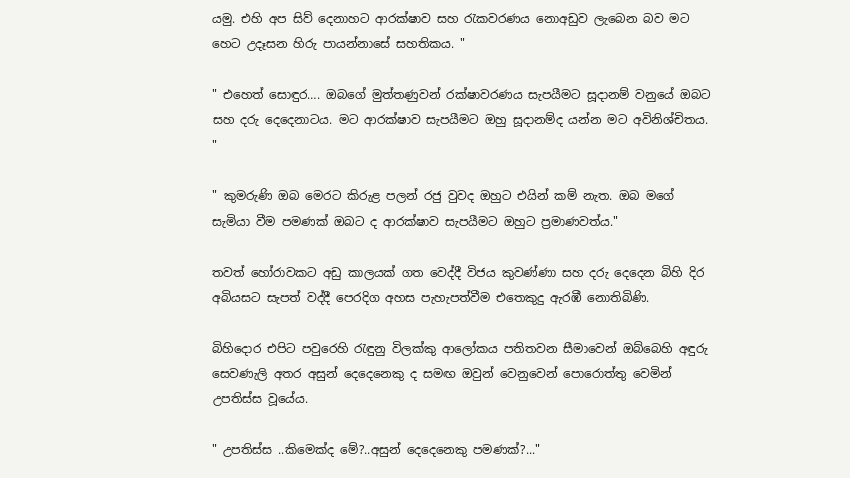යමු. එහි අප සිව් දෙනාහට ආරක්ෂාව සහ රැකවරණය නොඅඩුව ලැබෙන බව මට හෙට උදෑසන හිරු පායන්නාසේ සහතිකය. "

" එහෙත් සොඳුර…. ඔබගේ මුත්තණුවන් රක්ෂාවරණය සැපයීමට සූදානම් වනුයේ ඔබට සහ දරු දෙදෙනාටය. මට ආරක්ෂාව සැපයීමට ඔහු සූදානම්ද යන්න මට අවිනිශ්චිතය. "

" කුමරුණි ඔබ මෙරට කිරුළ පලන් රජු වුවද ඔහුට එයින් කම් නැත. ඔබ මගේ සැමියා වීම පමණක් ඔබට ද ආරක්ෂාව සැපයීමට ඔහුට ප්‍රමාණවත්ය."

තවත් හෝරාවකට අඩු කාලයක් ගත වෙද්දී විජය කුවණ්ණා සහ දරු දෙදෙන බිහි දිර අබියසට සැපත් වද්දී පෙරදිග අහස පැහැපත්වීම එතෙකුදු ඇරඹී නොතිබිණි.

බිහිදොර එපිට පවුරෙහි රැඳුනු විලක්කු ආලෝකය පතිතවන සීමාවෙන් ඔබ්බෙහි අඳුරු සෙවණැලි අතර අසුන් දෙදෙනෙකු ද සමඟ ඔවුන් වෙනුවෙන් පොරොත්තු වෙමින් උපතිස්ස වූයේය.

" උපතිස්ස ..කිමෙක්ද මේ?..අසුන් දෙදෙනෙකු පමණක්?..."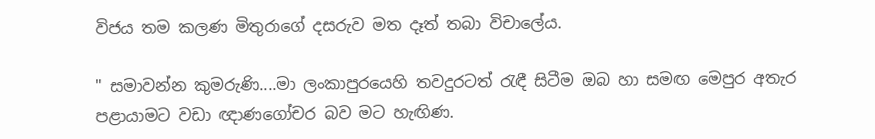විජය තම කලණ මිතුරාගේ දසරුව මත දෑත් තබා විචාලේය.

" සමාවන්න කුමරුණි....මා ලංකාපුරයෙහි තවදුරටත් රැඳී සිටීම ඔබ හා සමඟ මෙපුර අතැර පළායාමට වඩා ඥාණගෝචර බව මට හැඟිණ.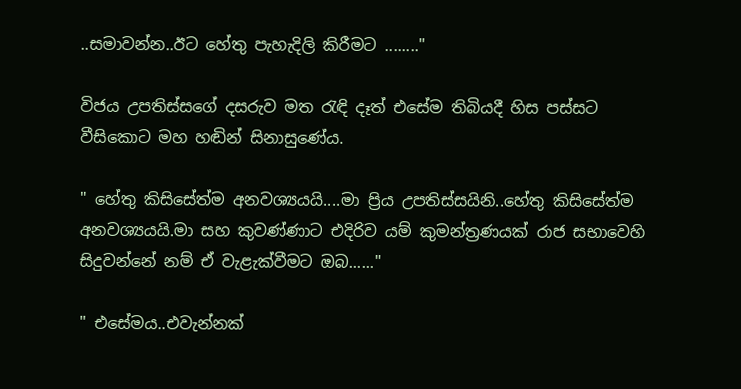..සමාවන්න..ඊට හේතු පැහැදිලි කිරීමට ........"

විජය උපතිස්සගේ දසරුව මත රැඳි දෑත් එසේම තිබියදී හිස පස්සට වීසිකොට මහ හඬින් සිනාසුණේය.

" හේතු කිසිසේත්ම අනවශ්‍යයයි....මා ප්‍රිය උපතිස්සයිනි..හේතු කිසිසේත්ම අනවශ්‍යයයි.මා සහ කුවණ්ණාට එදිරිව යම් කුමන්ත්‍රණයක් රාජ සභාවෙහි සිදුවන්නේ නම් ඒ වැළැක්වීමට ඔබ......"

" එසේමය..එවැන්නක්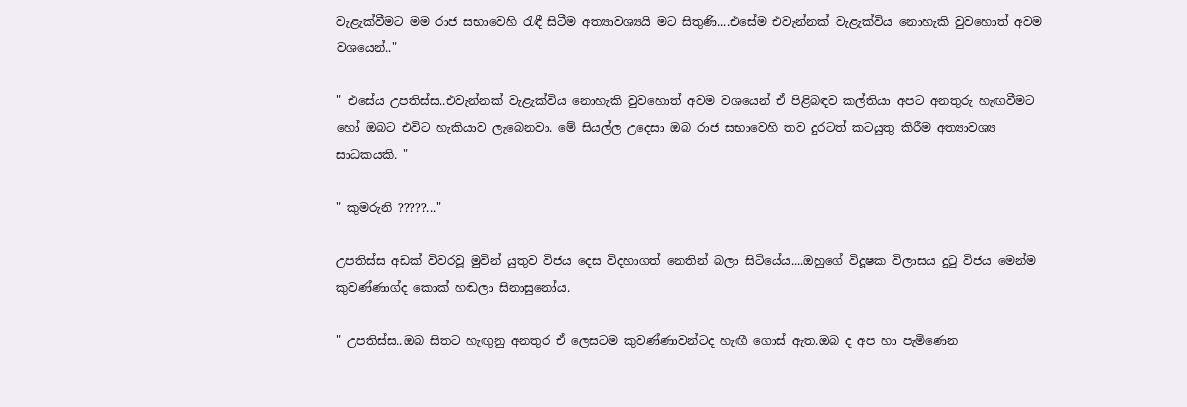වැළැක්වීමට මම රාජ සභාවෙහි රැඳී සිටීම අත්‍යාවශ්‍යයි මට සිතුණි....එසේම එවැන්නක් වැළැක්විය නොහැකි වුවහොත් අවම වශයෙන්.."

" එසේය උපතිස්ස..එවැන්නක් වැළැක්විය නොහැකි වුවහොත් අවම වශයෙන් ඒ පිළිබඳව කල්තියා අපට අනතුරු හැඟවීමට හෝ ඔබට එවිට හැකියාව ලැබෙනවා. මේ සියල්ල උදෙසා ඔබ රාජ සභාවෙහි තව දුරටත් කටයුතු කිරීම අත්‍යාවශ්‍ය සාධකයකි. "

" කුමරුනි ?????..."

උපතිස්ස අඩක් විවරවූ මුවින් යුතුව විජය දෙස විදහාගත් නෙතින් බලා සිටියේය....ඔහුගේ විදූෂක විලාසය දුටු විජය මෙන්ම කුවණ්ණාග්ද කොක් හඬලා සිනාසුනෝය.

" උපතිස්ස..ඔබ සිතට හැඟුනු අනතුර ඒ ලෙසටම කුවණ්ණාවන්ටද හැඟී ගොස් ඇත.ඔබ ද අප හා පැමිණෙන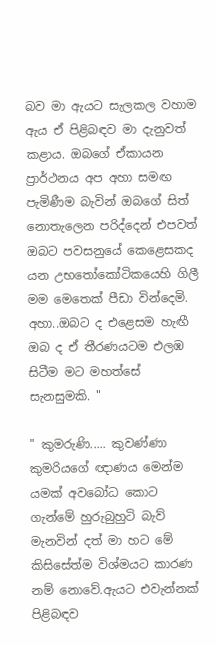බව මා ඇයට සැලකල වහාම ඇය ඒ පිළිබඳව මා දැනුවත් කළාය. ඔබගේ ඒකායන ප්‍රාර්ථනය අප අහා සමඟ පැමිණීම බැවින් ඔබගේ සිත් නොතැලෙන පරිද්දෙන් එපවත් ඔබට පවසනුයේ කෙළෙසකද යන උභතෝකෝටිකයෙහි ගිලී මම මෙතෙක් පීඩා වින්දෙමි. අහා..ඔබට ද එළෙසම හැඟී ඔබ ද ඒ තීරණයටම එලඹ සිටීම මට මහත්සේ සැනසුමකි. "

" කුමරුණි..... කුවණ්ණා කුමරියගේ ඥාණය මෙන්ම යමක් අවබෝධ කොට ගැන්මේ හුරුබුහුටි බැව් මැනවින් දත් මා හට මේ කිසිසේත්ම විශ්මයට කාරණ නම් නොවේ.ඇයට එවැන්නක් පිළිබඳව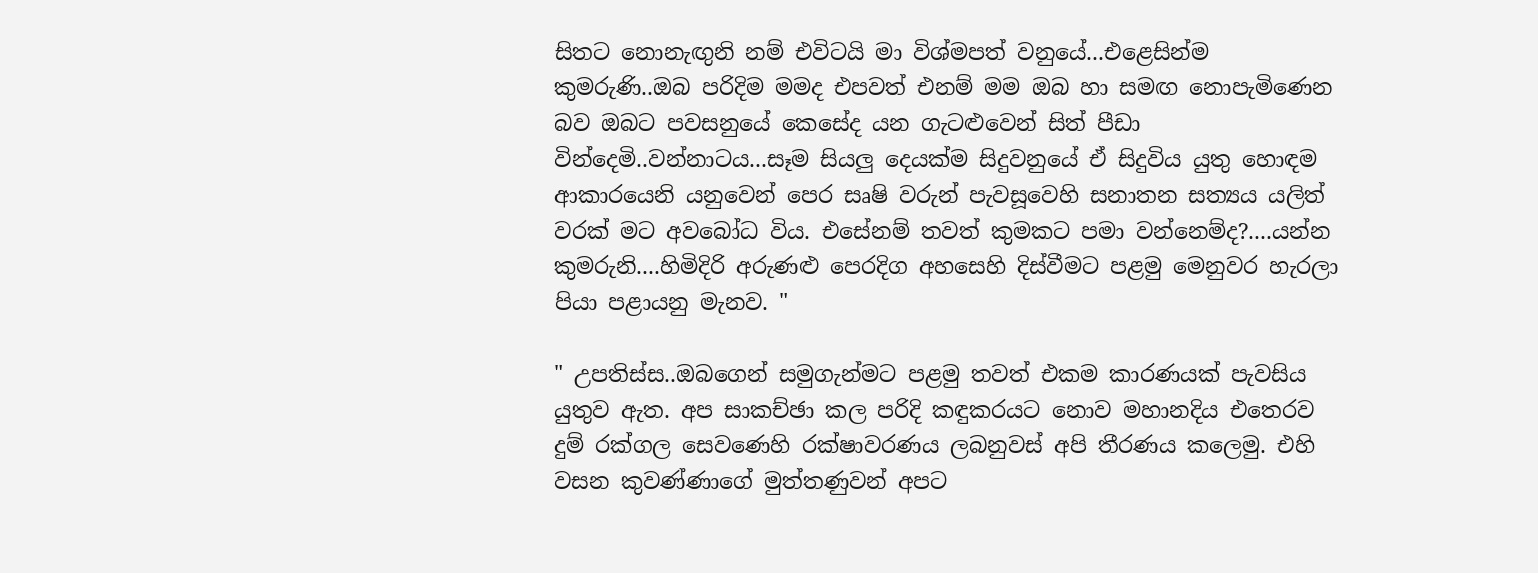සිතට නොනැඟුනි නම් එවිටයි මා විශ්මපත් වනුයේ...එළෙසින්ම කුමරුණි..ඔබ පරිදිම මමද එපවත් එනම් මම ඔබ හා සමඟ නොපැමිණෙන බව ඔබට පවසනුයේ කෙසේද යන ගැටළුවෙන් සිත් පීඩා වින්දෙමි..වන්නාටය...සෑම සියලු දෙයක්ම සිදුවනුයේ ඒ සිදුවිය යුතු හොඳම ආකාරයෙනි යනුවෙන් පෙර සෘෂි වරුන් පැවසූවෙහි සනාතන සත්‍යය යලිත් වරක් මට අවබෝධ විය. එසේනම් තවත් කුමකට පමා වන්නෙම්ද?....යන්න කුමරුනි....හිමිදිරි අරුණළු පෙරදිග අහසෙහි දිස්වීමට පළමු මෙනුවර හැරලා පියා පළායනු මැනව. "

" උපතිස්ස..ඔබගෙන් සමුගැන්මට පළමු තවත් එකම කාරණයක් පැවසිය යුතුව ඇත. අප සාකච්ඡා කල පරිදි කඳුකරයට නොව මහානදිය එතෙරව දුම් රක්ගල සෙවණෙහි රක්ෂාවරණය ලබනුවස් අපි තීරණය කලෙමු. එහි වසන කුවණ්ණාගේ මුත්තණුවන් අපට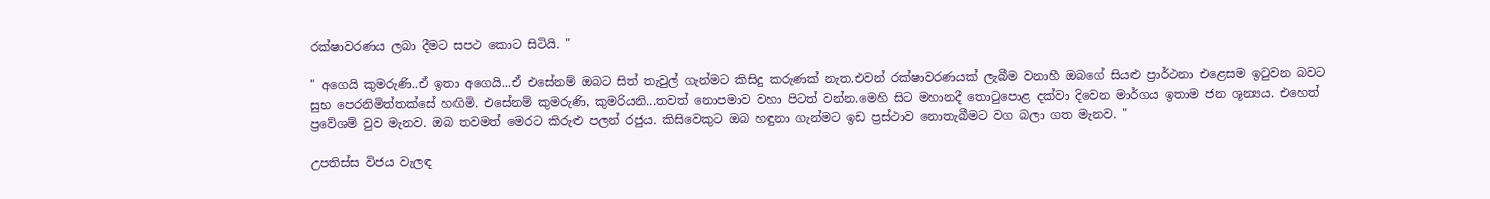රක්ෂාවරණය ලබා දීමට සපථ කොට සිටියි. "

" අගෙයි කුමරුණි..ඒ ඉතා අගෙයි...ඒ එසේනම් ඔබට සිත් තැවුල් ගැන්මට කිසිදු කරුණක් නැත.එවන් රක්ෂාවරණයක් ලැබීම වනාහී ඔබගේ සියළු ප්‍රාර්ථනා එළෙසම ඉටුවන බවට සුභ පෙරනිමිත්තක්සේ හඟිමි. එසේනම් කුමරුණි, කුමරියනි...තවත් නොපමාව වහා පිටත් වන්න.මෙහි සිට මහානදී තොටුපොළ දක්වා දිවෙන මාර්ගය ඉතාම ජන ශූන්‍යය. එහෙත් ප්‍රවේශම් වුව මැනව. ඔබ තවමත් මෙරට කිරුළු පලන් රජුය. කිසිවෙකුට ඔබ හඳුනා ගැන්මට ඉඩ ප්‍රස්ථාව නොතැබීමට වග බලා ගත මැනව. "

උපතිස්ස විජය වැලඳ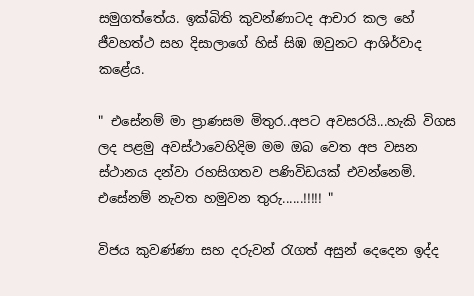සමුගත්තේය. ඉක්බිති කුවන්ණාටද ආචාර කල හේ ජීවහත්ථ සහ දිසාලාගේ හිස් සිඹ ඔවුනට ආශිර්වාද කළේය.

" එසේනම් මා ප්‍රාණසම මිතුර..අපට අවසරයි...හැකි විගස ලද පළමු අවස්ථාවෙහිදිම මම ඔබ වෙත අප වසන ස්ථානය දන්වා රහසිගතව පණිවිඩයක් එවන්නෙමි. එසේනම් නැවත හමුවන තුරු......!!!!! "

විජය කුවණ්ණා සහ දරුවන් රැගත් අසුන් දෙදෙන ඉද්ද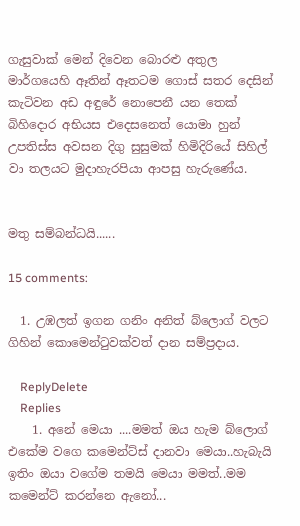ගැසුවාක් මෙන් දිවෙන බොරළු අතුල මාර්ගයෙහි ඈතින් ඈතටම ගොස් සතර දෙසින් කැටිවන අඩ අඳුරේ නොපෙනී යන තෙක් බිහිදොර අභියස එදෙසනෙත් යොමා හුන් උපතිස්ස අවසන දිගු සුසුමක් හිමිදිරියේ සිහිල් වා තලයට මුදාහැරපියා ආපසු හැරුණේය.


මතු සම්බන්ධයි......

15 comments:

  1. උඹලත් ඉගන ගනිං අනිත් බ්ලොග් වලට ගිහින් කොමෙන්ටුවක්වත් දාන සම්ප්‍රදාය.

    ReplyDelete
    Replies
    1. අනේ මෙයා ....මමත් ඔය හැම බ්ලොග් එකේම වගෙ කමෙන්ට්ස් දානවා මෙයා..හැබැයි ඉතිං ඔයා වගේම තමයි මෙයා මමත්..මම කමෙන්ට් කරන්නෙ ඇනෝ...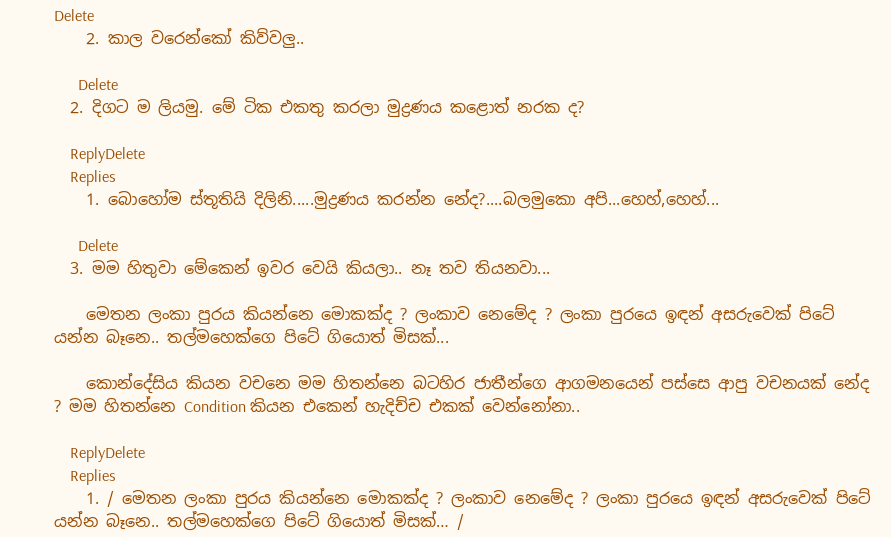Delete
    2. කාල වරෙන්කෝ කිව්වලු..

      Delete
  2. දිගට ම ලියමු. මේ ටික එකතු කරලා මුද්‍රණය කළොත් නරක ද?

    ReplyDelete
    Replies
    1. බොහෝම ස්තූතියි දිලිනි.....මුද්‍රණය කරන්න නේද?....බලමුකො අපි...හෙහ්,හෙහ්...

      Delete
  3. මම හිතුවා මේකෙන් ඉවර වෙයි කියලා.. නෑ තව තියනවා...

    මෙතන ලංකා පුරය කියන්නෙ මොකක්ද ? ලංකාව නෙමේද ? ලංකා පුරයෙ ඉඳන් අසරුවෙක් පිටේ යන්න බෑනෙ.. තල්මහෙක්ගෙ පිටේ ගියොත් මිසක්...

    කොන්දේසිය කියන වචනෙ මම හිතන්නෙ බටහිර ජාතීන්ගෙ ආගමනයෙන් පස්සෙ ආපු වචනයක් නේද ? මම හිතන්නෙ Condition කියන එකෙන් හැදිච්ච එකක් වෙන්නෝනා..

    ReplyDelete
    Replies
    1. / මෙතන ලංකා පුරය කියන්නෙ මොකක්ද ? ලංකාව නෙමේද ? ලංකා පුරයෙ ඉඳන් අසරුවෙක් පිටේ යන්න බෑනෙ.. තල්මහෙක්ගෙ පිටේ ගියොත් මිසක්… /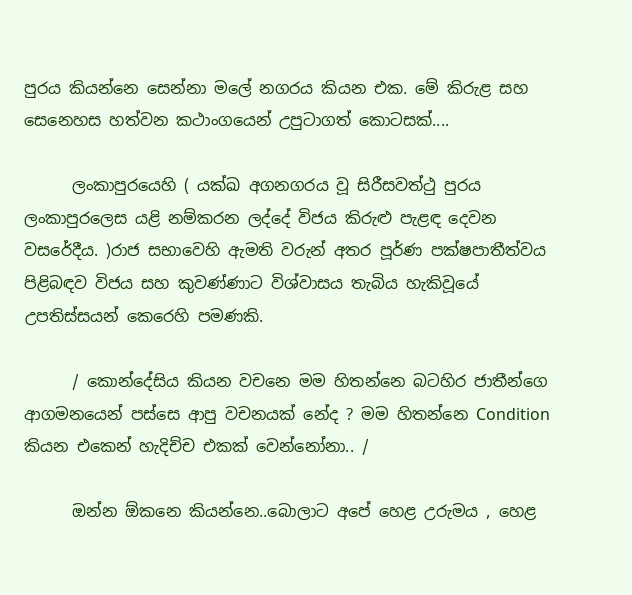පුරය කියන්නෙ සෙන්නා මලේ නගරය කියන එක. මේ කිරුළ සහ සෙනෙහස හත්වන කථාංගයෙන් උපුටාගත් කොටසක්....

      ලංකාපුරයෙහි ( යක්ඛ අගනගරය වූ සිරීසවත්ථු පුරය ලංකාපුරලෙස යළි නම්කරන ලද්දේ විජය කිරුළු පැළඳ දෙවන වසරේදීය. )රාජ සභාවෙහි ඇමති වරුන් අතර පූර්ණ පක්ෂපාතීත්වය පිළිබඳව විජය සහ කුවණ්ණාට විශ්වාසය තැබිය හැකිවූයේ උපතිස්සයන් කෙරෙහි පමණකි.

      / කොන්දේසිය කියන වචනෙ මම හිතන්නෙ බටහිර ජාතීන්ගෙ ආගමනයෙන් පස්සෙ ආපු වචනයක් නේද ? මම හිතන්නෙ Condition කියන එකෙන් හැදිච්ච එකක් වෙන්නෝනා.. /

      ඔන්න ඕකනෙ කියන්නෙ..බොලාට අපේ හෙළ උරුමය , හෙළ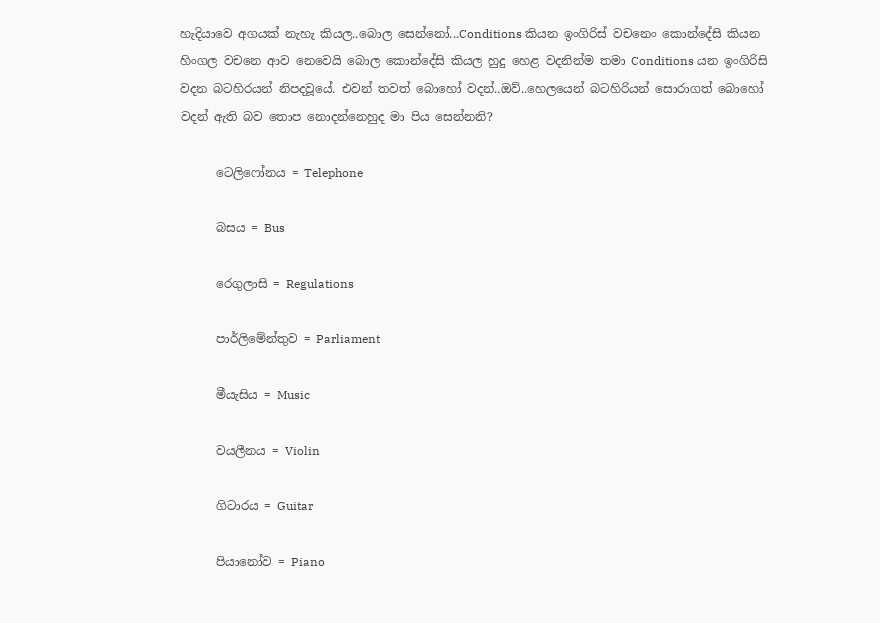හැදියාවෙ අගයක් නැහැ කියල..බොල සෙන්නෝ...Conditions කියන ඉංගිරිස් වචනෙං කොන්දේසි කියන හිංගල වචනෙ ආව නෙවෙයි බොල කොන්දේසි කියල හුදු හෙළ වදනින්ම තමා Conditions යන ඉංගිරිසි වදන බටහිරයන් නිපදවූයේ. එවන් තවත් බොහෝ වදන්..ඔව්..හෙලයෙන් බටහිරියන් සොරාගත් බොහෝ වදන් ඇති බව තොප නොදන්නෙහුද මා පිය සෙන්නනි?

      ටෙලිෆෝනය = Telephone

      බසය = Bus

      රෙගුලාසි = Regulations

      පාර්ලිමේන්තුව = Parliament

      මීයැසිය = Music

      වයලීනය = Violin

      ගිටාරය = Guitar

      පියානෝව = Piano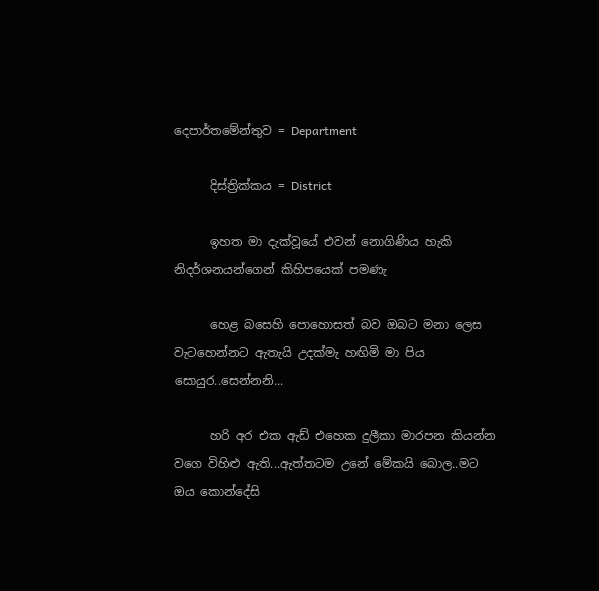දෙපාර්තමේන්තුව = Department

      දිස්ත්‍රික්කය = District

      ඉහත මා දැක්වූයේ එවන් නොගිණිය හැකි නිදර්ශනයන්ගෙන් කිහිපයෙක් පමණැ

      හෙළ බසෙහි පොහොසත් බව ඔබට මනා ලෙස වැටහෙන්නට ඇතැයි උදක්මැ හඟිමි මා පිය සොයුර..සෙන්නනි...

      හරි අර එක ඇඩ් එහෙක දුලීකා මාරපන කියන්න වගෙ විහිළු ඇති...ඇත්තටම උනේ මේකයි බොල..මට ඔය කොන්දේසි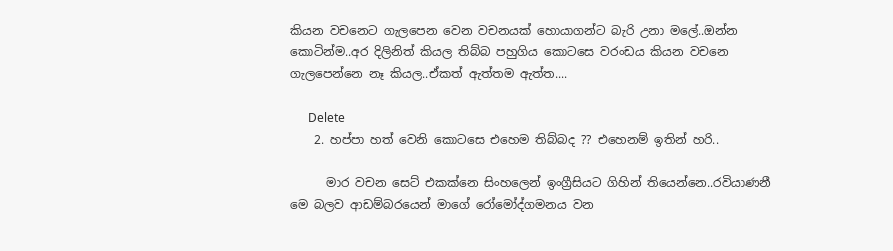කියන වචනෙට ගැලපෙන වෙන වචනයක් හොයාගන්ට බැරි උනා මලේ..ඔන්න කොටින්ම..අර දිලිනිත් කියල තිබ්බ පහුගිය කොටසෙ වරංඩය කියන වචනෙ ගැලපෙන්නෙ නෑ කියල..ඒකත් ඇත්තම ඇත්ත....

      Delete
    2. හප්පා හත් වෙනි කොටසෙ එහෙම තිබ්බද ?? එහෙනම් ඉතින් හරි..

      මාර වචන සෙට් එකක්නෙ සිංහලෙන් ඉංග්‍රීසියට ගිහින් තියෙන්නෙ..රවියාණනී මෙ බලව ආඩම්බරයෙන් මාගේ රෝමෝද්ගමනය වන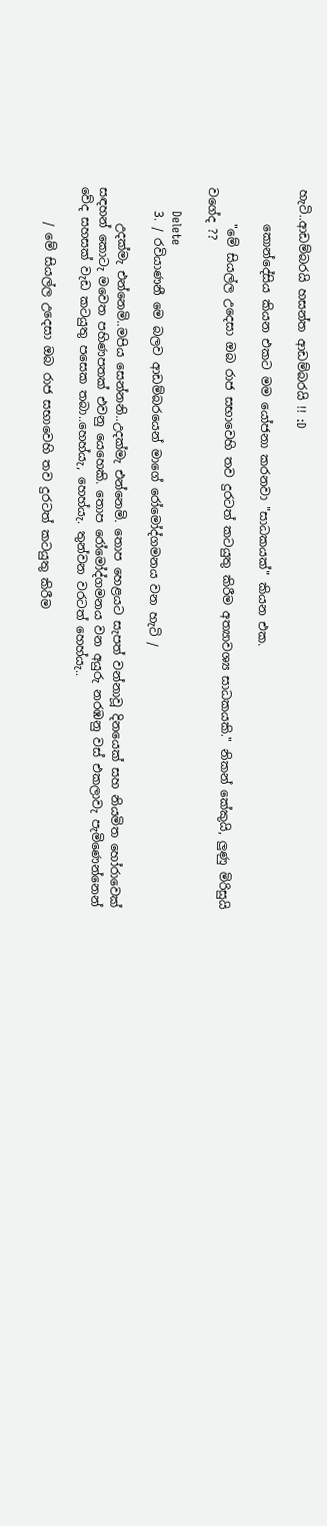හැටි..ආඩම්බරයි හසන්ත ආඩම්බරයි !! :D

      කොන්දේසිය කියන එකට මම යෝජනා කරනවා "සාධකයක්" කියන එක.

      "මේ සියල්ල උදෙසා ඔබ රාජ සභාවෙහි තව දුරටත් කටයුතු කිරීම අත්‍යාවශ්‍ය සාධකයකි." නිකන් කේකුයි, ලුණු මිරිසුයි වගේද ??

      Delete
    3. / රවියාණනී මෙ බලව ආඩම්බරයෙන් මාගේ රෝමෝද්ගමනය වන හැටි /

      උදක්මැ එන්නෙමි..මපිය සෙන්නනි..උදක්මැ එන්නෙමි. තොප හෙළයට සැපත් වන්නාවූ දිනයෙක් සහ නියමිත හෝරාවෙක් සඳහන් කොටැ මවෙත පහිණපතක් එවනු යෙහෙකි. තොප රෝමෝද්ගමනය වන අයුරු නරඹනු වස් එකලාවැ පැමිණෙන්නෙන් වේද සහසක් වැඩ කටයුතු පසෙක තබා..හෙහ්යැ, හෙහ්යැ. තුන්වන වරටත් හෙහ්යැ..

      / මේ සියල්ල උදෙසා ඔබ රාජ සභාවෙහි තව දුරටත් කටයුතු කිරීම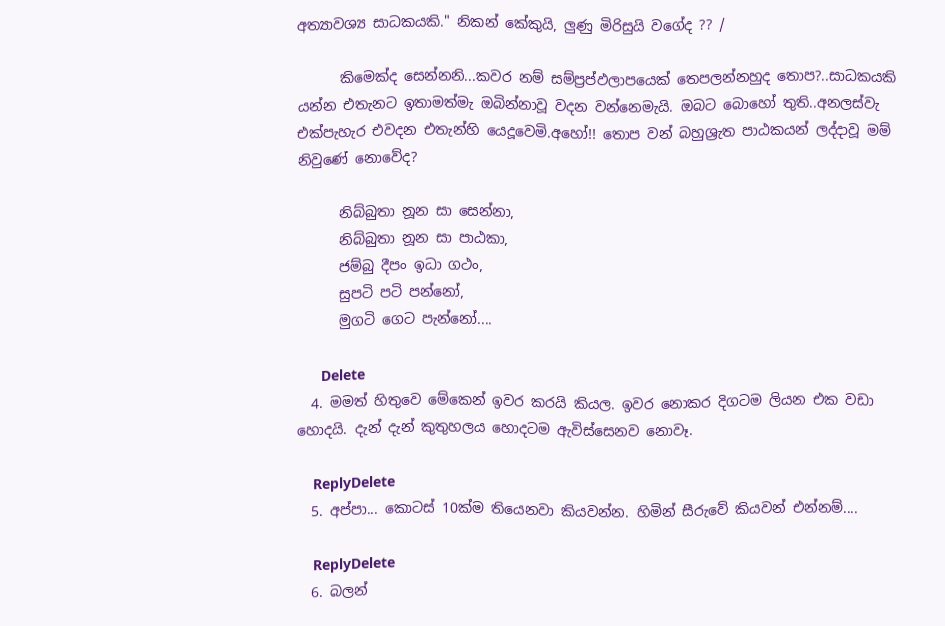අත්‍යාවශ්‍ය සාධකයකි." නිකන් කේකුයි, ලුණු මිරිසුයි වගේද ?? /

      කිමෙක්ද සෙන්නනි...කවර නම් සම්ප්‍රප්ඵලාපයෙක් තෙපලන්නහුද තොප?..සාධකයකි යන්න එතැනට ඉතාමත්මැ ඔබින්නාවූ වදන වන්නෙමැයි. ඔබට බොහෝ තුති..අනලස්වැ එක්පැහැර එවදන එතැන්හි යෙදූවෙමි.අහෝ!! තොප වන් බහුශ්‍රැත පාඨකයන් ලද්දාවූ මම් නිවුණේ නොවේද?

      නිබ්බුතා නූන සා සෙන්නා,
      නිබ්බුතා නූන සා පාඨකා,
      ජම්බු දීපං ඉධා ගථං,
      සුපටි පටි පන්නෝ,
      මුගටි ගෙට පැන්නෝ....

      Delete
  4. මමත් හිතුවෙ මේකෙන් ඉවර කරයි කියල. ඉවර නොකර දිගටම ලියන එක වඩා හොදයි. දැන් දැන් කුතුහලය හොදටම ඇවිස්සෙනව නොවෑ.

    ReplyDelete
  5. අප්පා... කොටස් 10ක්ම තියෙනවා කියවන්න. හිමින් සීරුවේ කියවන් එන්නම්....

    ReplyDelete
  6. බලන්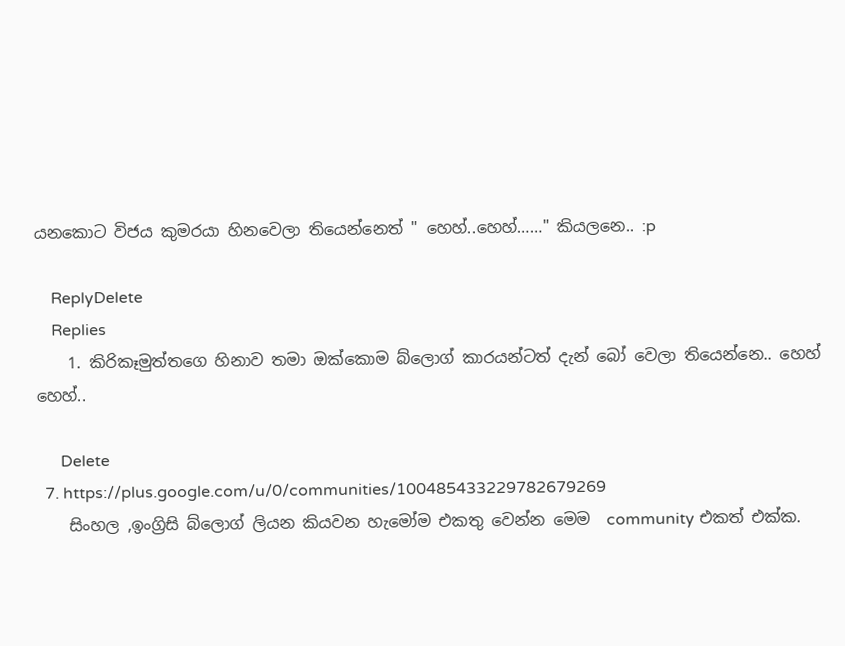යනකොට විජය කුමරයා හිනවෙලා තියෙන්නෙත් " හෙහ්..හෙහ්……" කියලනෙ.. :p

    ReplyDelete
    Replies
    1. කිරිකෑමුත්තගෙ හිනාව තමා ඔක්කොම බ්ලොග් කාරයන්ටත් දැන් බෝ වෙලා තියෙන්නෙ.. හෙහ් හෙහ්..

      Delete
  7. https://plus.google.com/u/0/communities/100485433229782679269
    සිංහල ,ඉංග්‍රිසි බ්ලොග් ලියන කියවන හැමෝම එකතු වෙන්න ‍මෙම ‍‍‍‍‍‍ community එකත් එක්ක.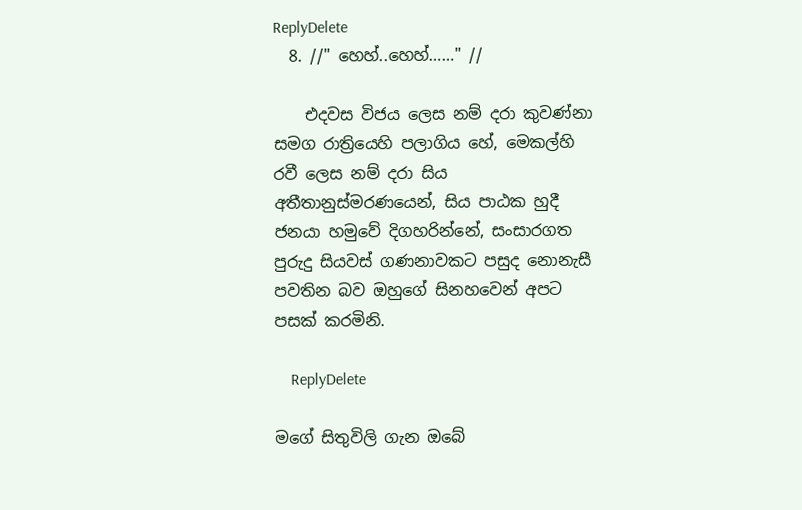ReplyDelete
  8. //" හෙහ්..හෙහ්……" //

    එදවස විජය ලෙස නම් දරා කුවණ්නා සමග රාත්‍රියෙහි පලාගිය හේ, මෙකල්හි රවී ලෙස නම් දරා සිය අතීතානුස්මරණයෙන්, සිය පාඨක හුදී ජනයා හමුවේ දිගහරින්නේ, සංසාරගත පුරුදු සියවස් ගණනාවකට පසුද නොනැසී පවතින බව ඔහුගේ සිනහවෙන් අපට පසක් කරමිනි.

    ReplyDelete

මගේ සිතුවිලි ගැන ඔබේ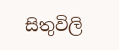සිතුවිලි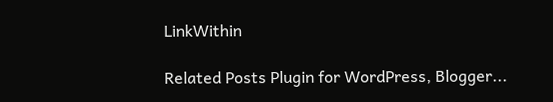LinkWithin

Related Posts Plugin for WordPress, Blogger...